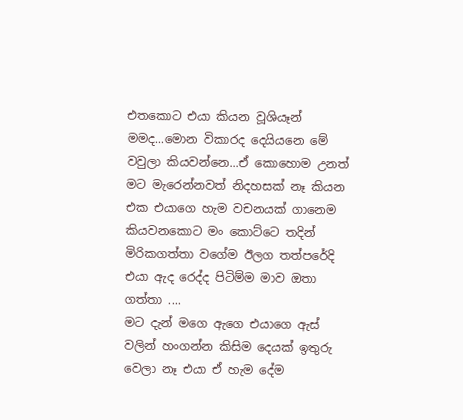එතකොට එයා කියන වූශියෑන් මමද...මොන විකාරද දෙයියනෙ මේ වවුලා කියවන්නෙ...ඒ කොහොම උනත් මට මැරෙන්නවත් නිදහසක් නෑ කියන එක එයාගෙ හැම වචනයක් ගානෙම කියවනකොට මං කොට්ටෙ තදින් මිරිකගත්තා වගේම ඊලග තත්පරේදි එයා ඇද රෙද්ද පිටිම්ම මාව ඔතා ගත්තා ....
මට දැන් මගෙ ඇගෙ එයාගෙ ඇස් වලින් හංගන්න කිසිම දෙයක් ඉතුරු වෙලා නෑ එයා ඒ හැම දේම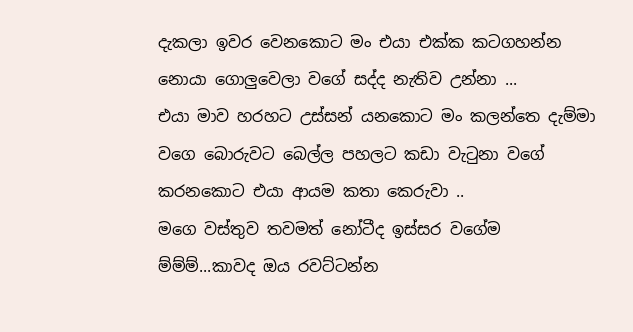දැකලා ඉවර වෙනකොට මං එයා එක්ක කටගහන්න නොයා ගොලුවෙලා වගේ සද්ද නැතිව උන්නා ...
එයා මාව හරහට උස්සන් යනකොට මං කලන්තෙ දැම්මා වගෙ බොරුවට බෙල්ල පහලට කඩා වැටුනා වගේ කරනකොට එයා ආයම කතා කෙරුවා ..
මගෙ වස්තුව තවමත් නෝටීද ඉස්සර වගේම ම්ම්ම්...කාවද ඔය රවට්ටන්න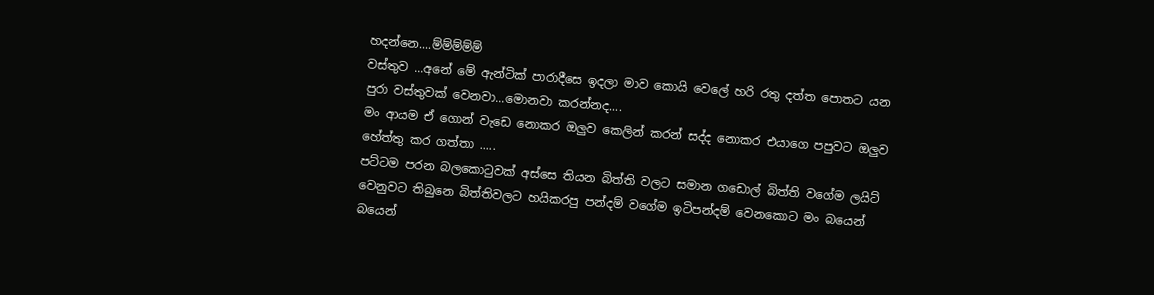හදන්නෙ....ම්ම්ම්ම්ම්
වස්තුව ...අනේ මේ ඇන්ටික් පාරාදීසෙ ඉදලා මාව කොයි වෙලේ හරි රතු දත්ත පොතට යන පුරා වස්තුවක් වෙනවා...මොනවා කරන්නද....
මං ආයම ඒ ගොන් වැඩෙ නොකර ඔලුව කෙලින් කරන් සද්ද නොකර එයාගෙ පපුවට ඔලුව හේත්තු කර ගත්තා .....
පට්ටම පරන බලකොටුවක් අස්සෙ තියන බිත්ති වලට සමාන ගඩොල් බිත්ති වගේම ලයිට් වෙනුවට තිබුනෙ බිත්තිවලට හයිකරපු පන්දම් වගේම ඉටිපන්දම් වෙනකොට මං බයෙන් බයෙන්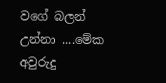වගේ බලන් උන්නා ....මේක අවුරුදු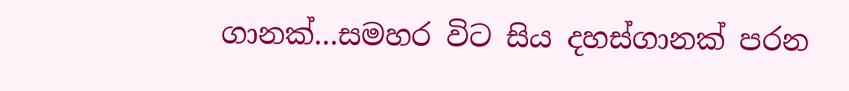ගානක්...සමහර විට සිය දහස්ගානක් පරන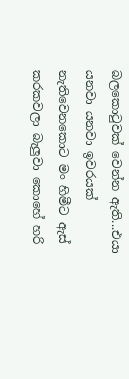බලකොටුවක් වෙන්න ඇති...එයා යනවා යනවා ඉවරයක් නැතිවෙනකොට මං හිමීට ඇස් කරකවලා බැලුවා කොහේ හරි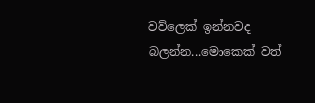වව්ලෙක් ඉන්නවද බලන්න...මොකෙක් වත්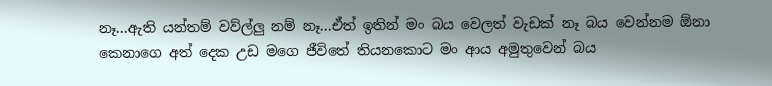නෑ...ඇති යන්තම් වව්ල්ලු නම් නෑ...ඒත් ඉතින් මං බය වෙලත් වැඩක් නෑ බය වෙන්නම ඕනා කෙනාගෙ අත් දෙක උඩ මගෙ ජීවිතේ තියනකොට මං ආය අමුතුවෙන් බය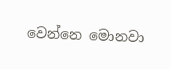වෙන්නෙ මොනවා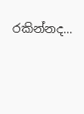රකින්නද...